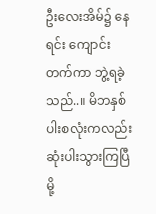ဦးလေးအိမ်၌ နေရင်း ကျောင်းတက်ကာ ဘွဲ့ရခဲ့သည်..။ မိဘနှစ်ပါးစလုံးကလည်း ဆုံးပါးသွားကြပြီမို့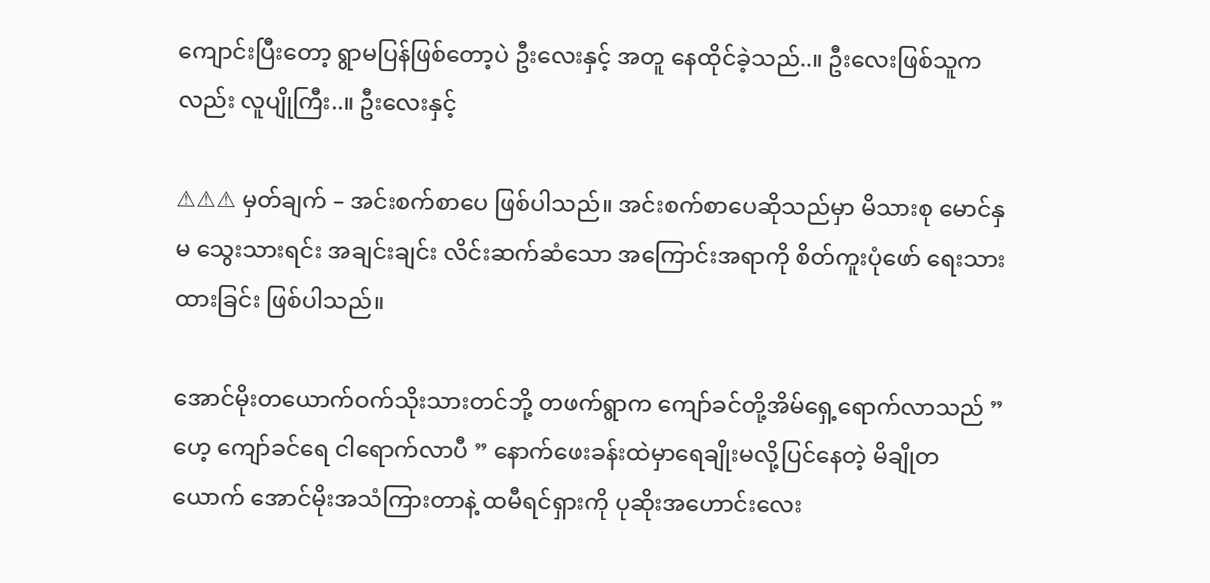ကျောင်းပြီးတော့ ရွာမပြန်ဖြစ်တော့ပဲ ဦးလေးနှင့် အတူ နေထိုင်ခဲ့သည်..။ ဦးလေးဖြစ်သူကလည်း လူပျိုကြီး..။ ဦးလေးနှင့်

⚠⚠⚠ မှတ်ချက် – အင်းစက်စာပေ ဖြစ်ပါသည်။ အင်းစက်စာပေဆိုသည်မှာ မိသားစု မောင်နှမ သွေးသားရင်း အချင်းချင်း လိင်းဆက်ဆံသော အကြောင်းအရာကို စိတ်ကူးပုံဖော် ရေးသားထားခြင်း ဖြစ်ပါသည်။

အောင်မိုးတယောက်ဝက်သိုးသားတင်ဘို့ တဖက်ရွာက ကျော်ခင်တို့အိမ်ရှေ့ရောက်လာသည် ” ဟေ့ ကျော်ခင်ရေ ငါရောက်လာပီ ” နောက်ဖေးခန်းထဲမှာရေချိုးမလို့ပြင်နေတဲ့ မိချိုတယောက် အောင်မိုးအသံကြားတာနဲ့ ထမီရင်ရှားကို ပုဆိုးအဟောင်းလေး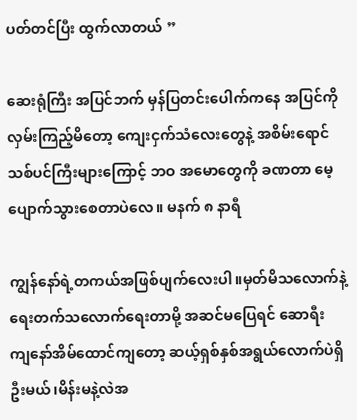ပတ်တင်ပြီး ထွက်လာတယ် ”

ဆေးရုံကြီး အပြင်ဘက် မှန်ပြတင်းပေါက်ကနေ အပြင်ကို လှမ်းကြည့်မိတော့ ကျေးငှက်သံလေးတွေနဲ့ အစိမ်းရောင် သစ်ပင်ကြီးများကြောင့် ဘဝ အမောတွေကို ခဏတာ မေ့ပျောက်သွားစေတာပဲလေ။ မနက် ၈ နာရီ

ကျွန်နော်ရဲ့တကယ်အဖြစ်ပျက်လေးပါ။မှတ်မိသလောက်နဲ့ ရေးတက်သလောက်ရေးတာမို့ အဆင်မပြေရင် ဆောရီး ကျနော်အိမ်ထောင်ကျတော့ ဆယ့်ရှစ်နှစ်အရွယ်လောက်ပဲရှိဦးမယ်၊မိန်းမနဲ့လဲအ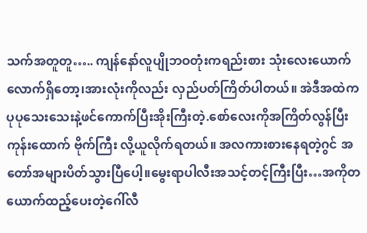သက်အတူတူ….. ကျန်နော်လူပျိုဘဝတုံးကရည်းစား သုံးလေးယောက်လောက်ရှိတော့၊အားလုံးကိုလည်း လှည်ပတ်ကြိတ်ပါတယ်။ အဲဒီအထဲကပုပုသေးသေးနဲ့ဖင်ကောက်ပြီးအိုးကြီးတဲ့.စော်လေးကိုအကြိတ်လွန်ပြီးကုန်းထောက် ဗိုက်ကြီး လို့ယူလိုက်ရတယ်။ အလကားစားနေရတဲ့ဂွင် အတော်အများပိတ်သွားပြီပေါ့။မွေးရာပါလီးအသင့်တင့်ကြီးပြီး…အကိုတယောက်ထည့်ပေးတဲ့ဂေါ်လီ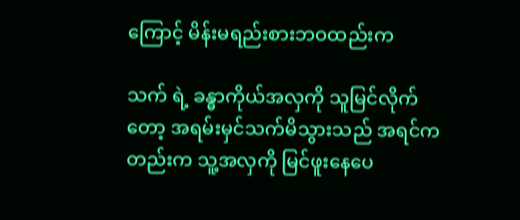ကြောင့် မိန်းမရည်းစားဘဝထည်းက

သက် ရဲ့ ခန္ဓာကိုယ်အလှကို သူမြင်လိုက်တော့ အရမ်းမှင်သက်မိသွားသည် အရင်ကတည်းက သူ့အလှကို မြင်ဖူးနေပေ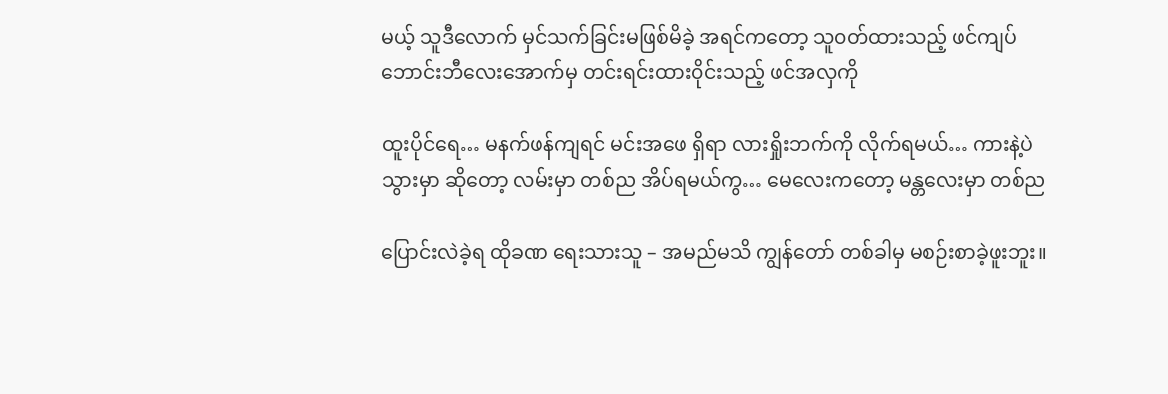မယ့် သူဒီလောက် မှင်သက်ခြင်းမဖြစ်မိခဲ့ အရင်ကတော့ သူ၀တ်ထားသည့် ဖင်ကျပ်ဘောင်းဘီလေးအောက်မှ တင်းရင်းထား၀ိုင်းသည့် ဖင်အလှကို

ထူးပိုင်ရေ… မနက်ဖန်ကျရင် မင်းအဖေ ရှိရာ လားရှိုးဘက်ကို လိုက်ရမယ်… ကားနဲ့ပဲ သွားမှာ ဆိုတော့ လမ်းမှာ တစ်ည အိပ်ရမယ်ကွ… မေလေးကတော့ မန္တလေးမှာ တစ်ည

ပြောင်းလဲခဲ့ရ ထိုခဏ ရေးသားသူ – အမည်မသိ ကျွန်တော် တစ်ခါမှ မစဉ်းစာခဲ့ဖူးဘူး။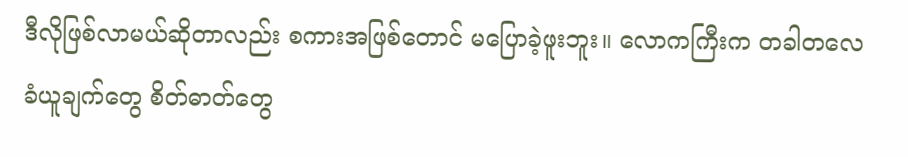ဒီလိုဖြစ်လာမယ်ဆိုတာလည်း စကားအဖြစ်တောင် မပြောခဲ့ဖူးဘူး။ လောကကြီးက တခါတလေ ခံယူချက်တွေ စိတ်ဓာတ်တွေ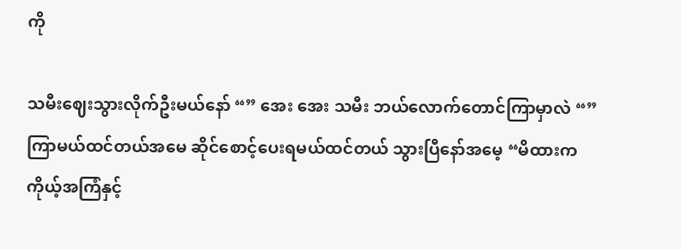ကို

သမီးဈေးသွားလိုက်ဦးမယ်နော် “” အေး အေး သမီး ဘယ်လောက်တောင်ကြာမှာလဲ “” ကြာမယ်ထင်တယ်အမေ ဆိုင်စောင့်ပေးရမယ်ထင်တယ် သွားပြီနော်အမေ့ “မိထားက ကိုယ့်အကြံနှင့်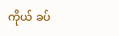ကိုယ် ခပ်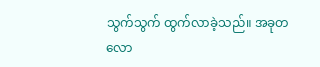သွက်သွက် ထွက်လာခဲ့သည်။ အခုတလော